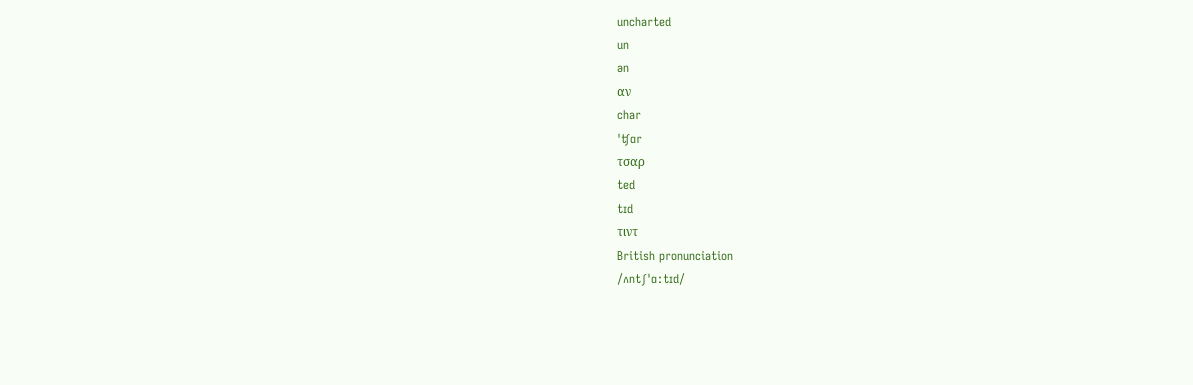uncharted
un
ən
αν
char
ˈʧɑr
τσαρ
ted
tɪd
τιντ
British pronunciation
/ʌntʃˈɑːtɪd/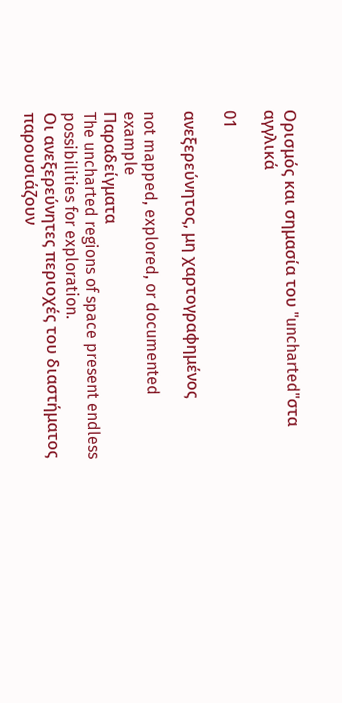Ορισμός και σημασία του "uncharted"στα αγγλικά

01

ανεξερεύνητος, μη χαρτογραφημένος

not mapped, explored, or documented
example
Παραδείγματα
The uncharted regions of space present endless possibilities for exploration.
Οι ανεξερεύνητες περιοχές του διαστήματος παρουσιάζουν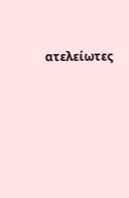ατελείωτες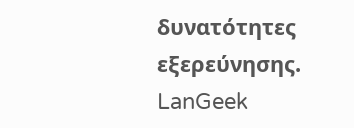δυνατότητες εξερεύνησης.
LanGeek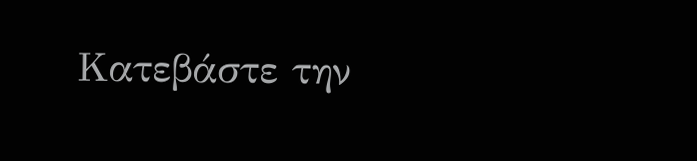Κατεβάστε την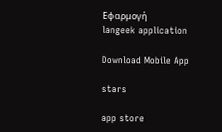Εφαρμογή
langeek application

Download Mobile App

stars

app store